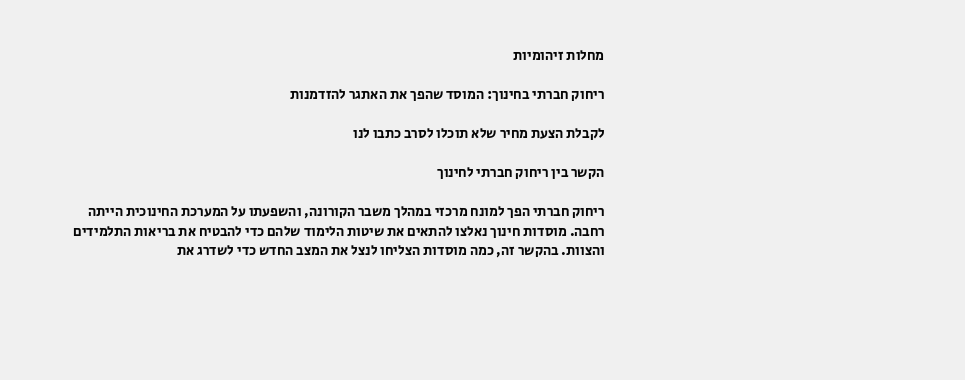מחלות זיהומיות

ריחוק חברתי בחינוך: המוסד שהפך את האתגר להזדמנות

לקבלת הצעת מחיר שלא תוכלו לסרב כתבו לנו

הקשר בין ריחוק חברתי לחינוך

ריחוק חברתי הפך למונח מרכזי במהלך משבר הקורונה, והשפעתו על המערכת החינוכית הייתה רחבה. מוסדות חינוך נאלצו להתאים את שיטות הלימוד שלהם כדי להבטיח את בריאות התלמידים והצוות. בהקשר זה, כמה מוסדות הצליחו לנצל את המצב החדש כדי לשדרג את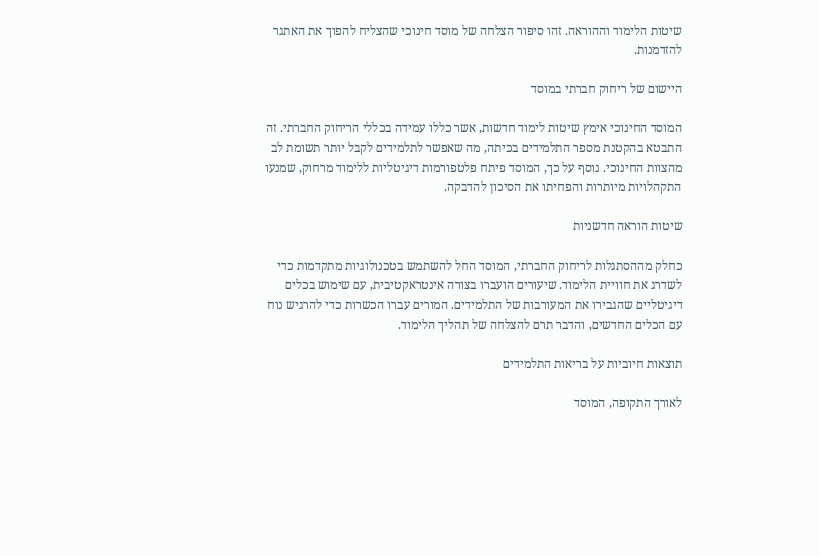שיטות הלימוד וההוראה. זהו סיפור הצלחה של מוסד חינוכי שהצליח להפוך את האתגר להזדמנות.

היישום של ריחוק חברתי במוסד

המוסד החינוכי אימץ שיטות לימוד חדשות, אשר כללו עמידה בכללי הריחוק החברתי. זה התבטא בהקטנת מספר התלמידים בכיתה, מה שאפשר לתלמידים לקבל יותר תשומת לב מהצוות החינוכי. נוסף על כך, המוסד פיתח פלטפורמות דיגיטליות ללימוד מרחוק, שמנעו התקהלויות מיותרות והפחיתו את הסיכון להדבקה.

שיטות הוראה חדשניות

כחלק מההסתגלות לריחוק החברתי, המוסד החל להשתמש בטכנולוגיות מתקדמות כדי לשדרג את חוויית הלימוד. שיעורים הועברו בצורה אינטראקטיבית, עם שימוש בכלים דיגיטליים שהגבירו את המעורבות של התלמידים. המורים עברו הכשרות כדי להרגיש נוח עם הכלים החדשים, והדבר תרם להצלחה של תהליך הלימוד.

תוצאות חיוביות על בריאות התלמידים

לאורך התקופה, המוסד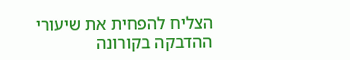הצליח להפחית את שיעורי ההדבקה בקורונה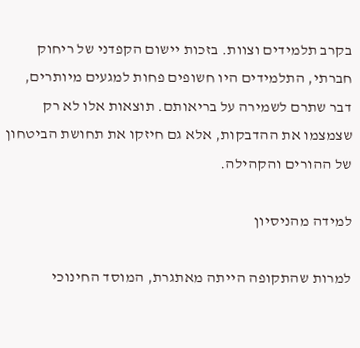בקרב תלמידים וצוות. בזכות יישום הקפדני של ריחוק חברתי, התלמידים היו חשופים פחות למגעים מיותרים, דבר שתרם לשמירה על בריאותם. תוצאות אלו לא רק שצמצמו את ההדבקות, אלא גם חיזקו את תחושת הביטחון של ההורים והקהילה.

למידה מהניסיון

למרות שהתקופה הייתה מאתגרת, המוסד החינוכי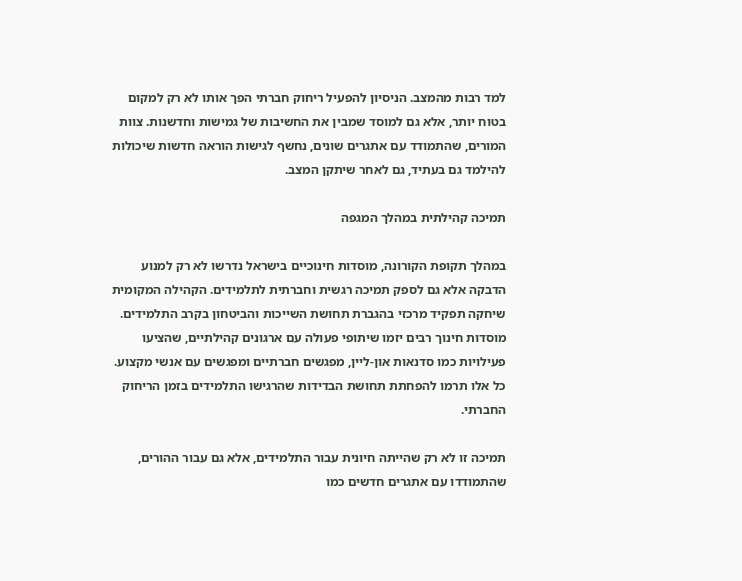למד רבות מהמצב. הניסיון להפעיל ריחוק חברתי הפך אותו לא רק למקום בטוח יותר, אלא גם למוסד שמבין את החשיבות של גמישות וחדשנות. צוות המורים, שהתמודד עם אתגרים שונים, נחשף לגישות הוראה חדשות שיכולות להילמד גם בעתיד, גם לאחר שיתקן המצב.

תמיכה קהילתית במהלך המגפה

במהלך תקופת הקורונה, מוסדות חינוכיים בישראל נדרשו לא רק למנוע הדבקה אלא גם לספק תמיכה רגשית וחברתית לתלמידים. הקהילה המקומית שיחקה תפקיד מרכזי בהגברת תחושת השייכות והביטחון בקרב התלמידים. מוסדות חינוך רבים יזמו שיתופי פעולה עם ארגונים קהילתיים, שהציעו פעילויות כמו סדנאות און-ליין, מפגשים חברתיים ומפגשים עם אנשי מקצוע. כל אלו תרמו להפחתת תחושת הבדידות שהרגישו התלמידים בזמן הריחוק החברתי.

תמיכה זו לא רק שהייתה חיונית עבור התלמידים, אלא גם עבור ההורים, שהתמודדו עם אתגרים חדשים כמו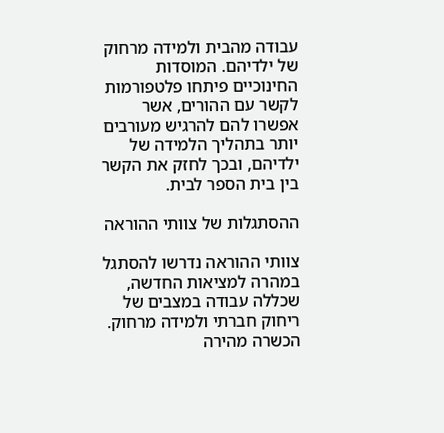עבודה מהבית ולמידה מרחוק של ילדיהם. המוסדות החינוכיים פיתחו פלטפורמות לקשר עם ההורים, אשר אפשרו להם להרגיש מעורבים יותר בתהליך הלמידה של ילדיהם, ובכך לחזק את הקשר בין בית הספר לבית.

ההסתגלות של צוותי ההוראה

צוותי ההוראה נדרשו להסתגל במהרה למציאות החדשה, שכללה עבודה במצבים של ריחוק חברתי ולמידה מרחוק. הכשרה מהירה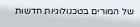של המורים בטכנולוגיות חדשות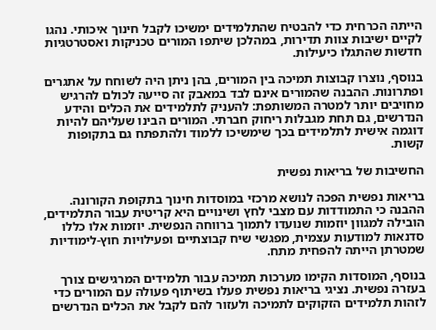הייתה הכרחית כדי להבטיח שהתלמידים ימשיכו לקבל חינוך איכותי. נהגו לקיים ישיבות צוות תדירות, במהלכן שיתפו המורים טכניקות ואסטרטגיות חדשות שהתגלו כיעילות.

בנוסף, נוצרו קבוצות תמיכה בין המורים, בהן ניתן היה לשוחח על אתגרים ופתרונות. ההבנה שהמורים אינם לבד במאבק זה סייעה לכולם להרגיש מחויבים יותר למטרה המשותפת: להעניק לתלמידים את הכלים והידע הנדרשים, גם תחת מגבלות ריחוק חברתי. המורים הבינו שעליהם להיות דוגמה אישית לתלמידים בכך שימשיכו ללמוד ולהתפתח גם בתקופות קשות.

החשיבות של בריאות נפשית

בריאות נפשית הפכה לנושא מרכזי במוסדות חינוך בתקופת הקורונה. ההבנה כי התמודדות עם מצבי לחץ ושינויים היא קריטית עבור התלמידים, הובילה למגוון יוזמות שנועדו לתמוך ברווחה הנפשית. יוזמות אלו כללו סדנאות למודעות עצמית, מפגשי שיח קבוצתיים ופעילויות חוץ-לימודיות שמטרתן הייתה להפחית מתח.

בנוסף, המוסדות הקימו מערכות תמיכה עבור תלמידים המרגישים צורך בעזרה נפשית. נציגי בריאות נפשית פעלו בשיתוף פעולה עם המורים כדי לזהות תלמידים הזקוקים לתמיכה ולעזור להם לקבל את הכלים הנדרשים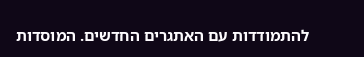להתמודדות עם האתגרים החדשים. המוסדות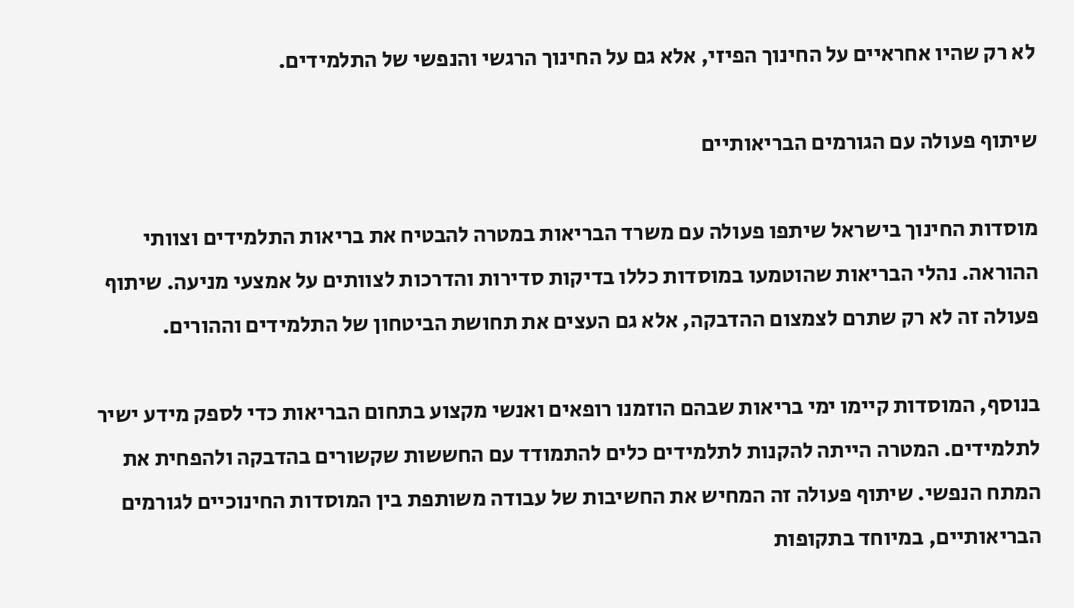לא רק שהיו אחראיים על החינוך הפיזי, אלא גם על החינוך הרגשי והנפשי של התלמידים.

שיתוף פעולה עם הגורמים הבריאותיים

מוסדות החינוך בישראל שיתפו פעולה עם משרד הבריאות במטרה להבטיח את בריאות התלמידים וצוותי ההוראה. נהלי הבריאות שהוטמעו במוסדות כללו בדיקות סדירות והדרכות לצוותים על אמצעי מניעה. שיתוף פעולה זה לא רק שתרם לצמצום ההדבקה, אלא גם העצים את תחושת הביטחון של התלמידים וההורים.

בנוסף, המוסדות קיימו ימי בריאות שבהם הוזמנו רופאים ואנשי מקצוע בתחום הבריאות כדי לספק מידע ישיר לתלמידים. המטרה הייתה להקנות לתלמידים כלים להתמודד עם החששות שקשורים בהדבקה ולהפחית את המתח הנפשי. שיתוף פעולה זה המחיש את החשיבות של עבודה משותפת בין המוסדות החינוכיים לגורמים הבריאותיים, במיוחד בתקופות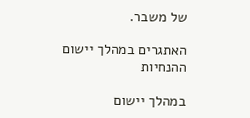של משבר.

האתגרים במהלך יישום ההנחיות

במהלך יישום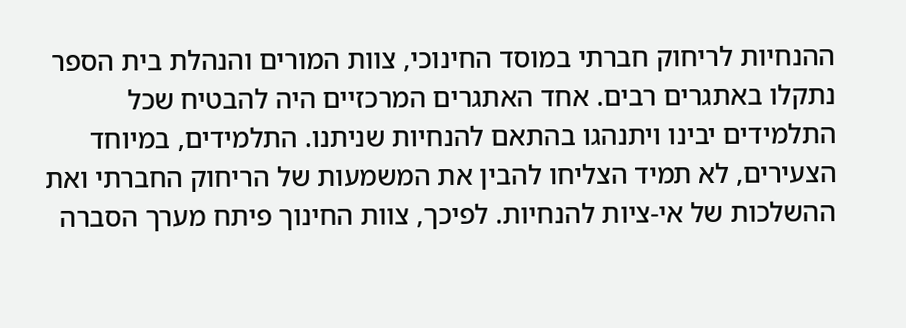ההנחיות לריחוק חברתי במוסד החינוכי, צוות המורים והנהלת בית הספר נתקלו באתגרים רבים. אחד האתגרים המרכזיים היה להבטיח שכל התלמידים יבינו ויתנהגו בהתאם להנחיות שניתנו. התלמידים, במיוחד הצעירים, לא תמיד הצליחו להבין את המשמעות של הריחוק החברתי ואת ההשלכות של אי-ציות להנחיות. לפיכך, צוות החינוך פיתח מערך הסברה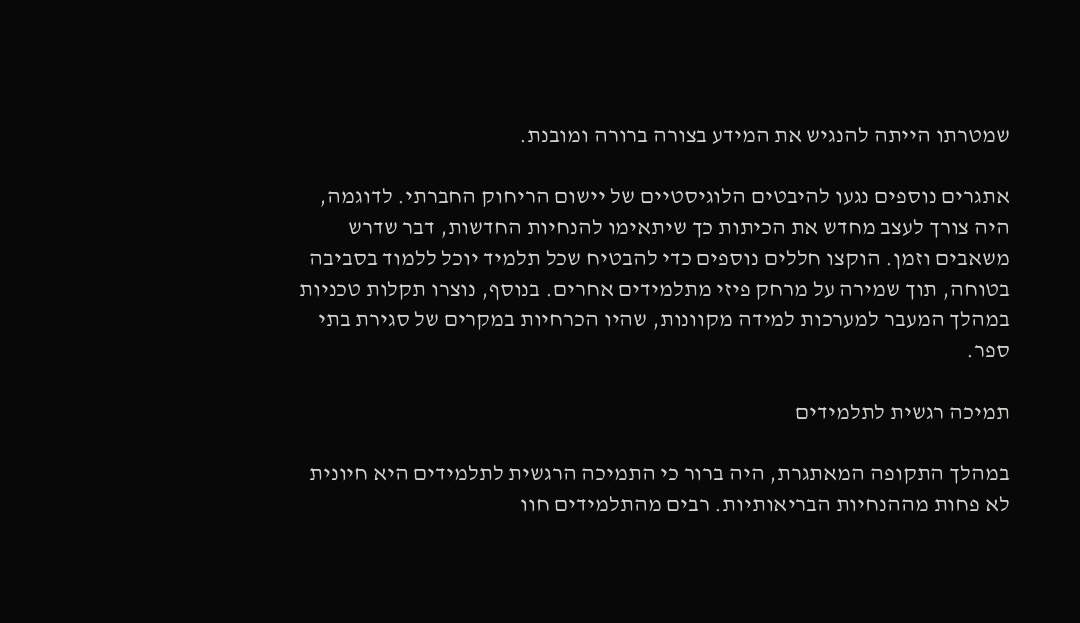שמטרתו הייתה להנגיש את המידע בצורה ברורה ומובנת.

אתגרים נוספים נגעו להיבטים הלוגיסטיים של יישום הריחוק החברתי. לדוגמה, היה צורך לעצב מחדש את הכיתות כך שיתאימו להנחיות החדשות, דבר שדרש משאבים וזמן. הוקצו חללים נוספים כדי להבטיח שכל תלמיד יוכל ללמוד בסביבה בטוחה, תוך שמירה על מרחק פיזי מתלמידים אחרים. בנוסף, נוצרו תקלות טכניות במהלך המעבר למערכות למידה מקוונות, שהיו הכרחיות במקרים של סגירת בתי ספר.

תמיכה רגשית לתלמידים

במהלך התקופה המאתגרת, היה ברור כי התמיכה הרגשית לתלמידים היא חיונית לא פחות מההנחיות הבריאותיות. רבים מהתלמידים חוו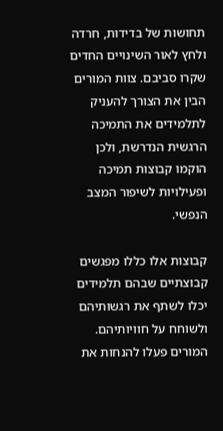תחושות של בדידות, חרדה ולחץ לאור השינויים החדים שקרו סביבם. צוות המורים הבין את הצורך להעניק לתלמידים את התמיכה הרגשית הנדרשת, ולכן הוקמו קבוצות תמיכה ופעילויות לשיפור המצב הנפשי.

קבוצות אלו כללו מפגשים קבוצתיים שבהם תלמידים יכלו לשתף את רגשותיהם ולשוחח על חוויותיהם. המורים פעלו להנחות את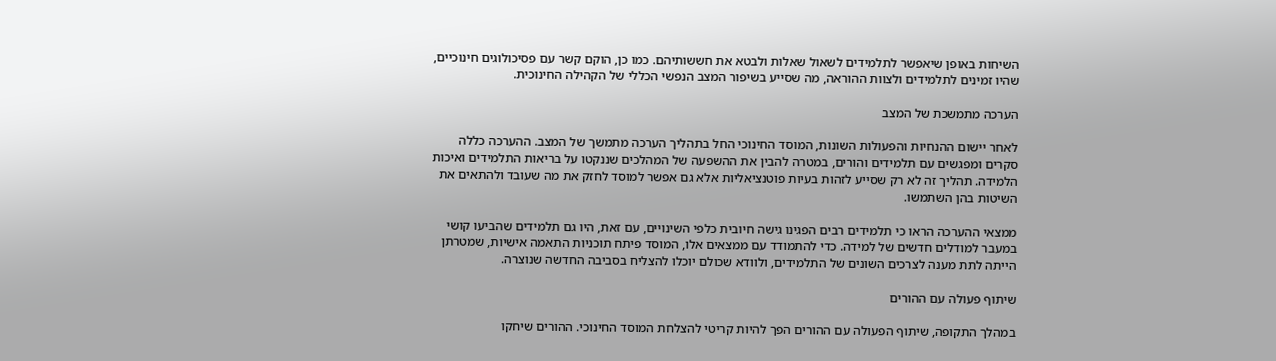השיחות באופן שיאפשר לתלמידים לשאול שאלות ולבטא את חששותיהם. כמו כן, הוקם קשר עם פסיכולוגים חינוכיים, שהיו זמינים לתלמידים ולצוות ההוראה, מה שסייע בשיפור המצב הנפשי הכללי של הקהילה החינוכית.

הערכה מתמשכת של המצב

לאחר יישום ההנחיות והפעולות השונות, המוסד החינוכי החל בתהליך הערכה מתמשך של המצב. ההערכה כללה סקרים ומפגשים עם תלמידים והורים, במטרה להבין את ההשפעה של המהלכים שננקטו על בריאות התלמידים ואיכות הלמידה. תהליך זה לא רק שסייע לזהות בעיות פוטנציאליות אלא גם אפשר למוסד לחזק את מה שעובד ולהתאים את השיטות בהן השתמשו.

ממצאי ההערכה הראו כי תלמידים רבים הפגינו גישה חיובית כלפי השינויים, עם זאת, היו גם תלמידים שהביעו קושי במעבר למודלים חדשים של למידה. כדי להתמודד עם ממצאים אלו, המוסד פיתח תוכניות התאמה אישיות, שמטרתן הייתה לתת מענה לצרכים השונים של התלמידים, ולוודא שכולם יוכלו להצליח בסביבה החדשה שנוצרה.

שיתוף פעולה עם ההורים

במהלך התקופה, שיתוף הפעולה עם ההורים הפך להיות קריטי להצלחת המוסד החינוכי. ההורים שיחקו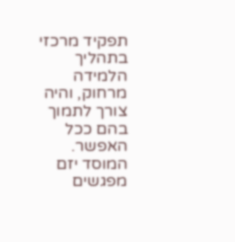תפקיד מרכזי בתהליך הלמידה מרחוק, והיה צורך לתמוך בהם ככל האפשר. המוסד יזם מפגשים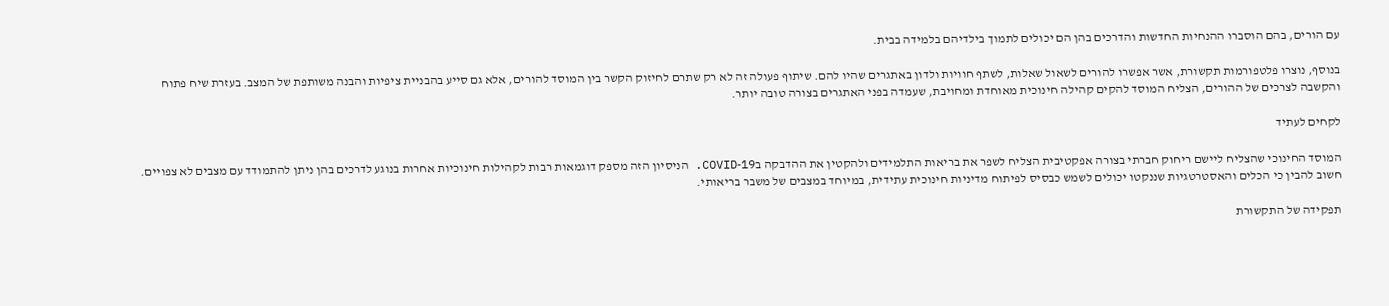עם הורים, בהם הוסברו ההנחיות החדשות והדרכים בהן הם יכולים לתמוך בילדיהם בלמידה בבית.

בנוסף, נוצרו פלטפורמות תקשורת, אשר אפשרו להורים לשאול שאלות, לשתף חוויות ולדון באתגרים שהיו להם. שיתוף פעולה זה לא רק שתרם לחיזוק הקשר בין המוסד להורים, אלא גם סייע בהבניית ציפיות והבנה משותפת של המצב. בעזרת שיח פתוח והקשבה לצרכים של ההורים, הצליח המוסד להקים קהילה חינוכית מאוחדת ומחויבת, שעמדה בפני האתגרים בצורה טובה יותר.

לקחים לעתיד

המוסד החינוכי שהצליח ליישם ריחוק חברתי בצורה אפקטיבית הצליח לשפר את בריאות התלמידים ולהקטין את ההדבקה בCOVID‑19. הניסיון הזה מספק דוגמאות רבות לקהילות חינוכיות אחרות בנוגע לדרכים בהן ניתן להתמודד עם מצבים לא צפויים. חשוב להבין כי הכלים והאסטרטגיות שננקטו יכולים לשמש כבסיס לפיתוח מדיניות חינוכית עתידית, במיוחד במצבים של משבר בריאותי.

תפקידה של התקשורת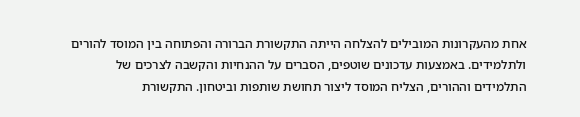אחת מהעקרונות המובילים להצלחה הייתה התקשורת הברורה והפתוחה בין המוסד להורים ולתלמידים. באמצעות עדכונים שוטפים, הסברים על ההנחיות והקשבה לצרכים של התלמידים וההורים, הצליח המוסד ליצור תחושת שותפות וביטחון. התקשורת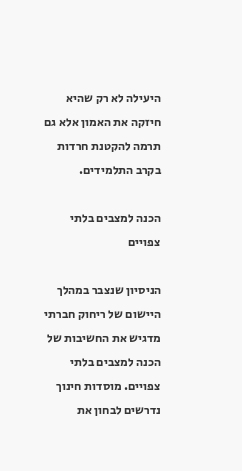היעילה לא רק שהיא חיזקה את האמון אלא גם תרמה להקטנת חרדות בקרב התלמידים.

הכנה למצבים בלתי צפויים

הניסיון שנצבר במהלך היישום של ריחוק חברתי מדגיש את החשיבות של הכנה למצבים בלתי צפויים. מוסדות חינוך נדרשים לבחון את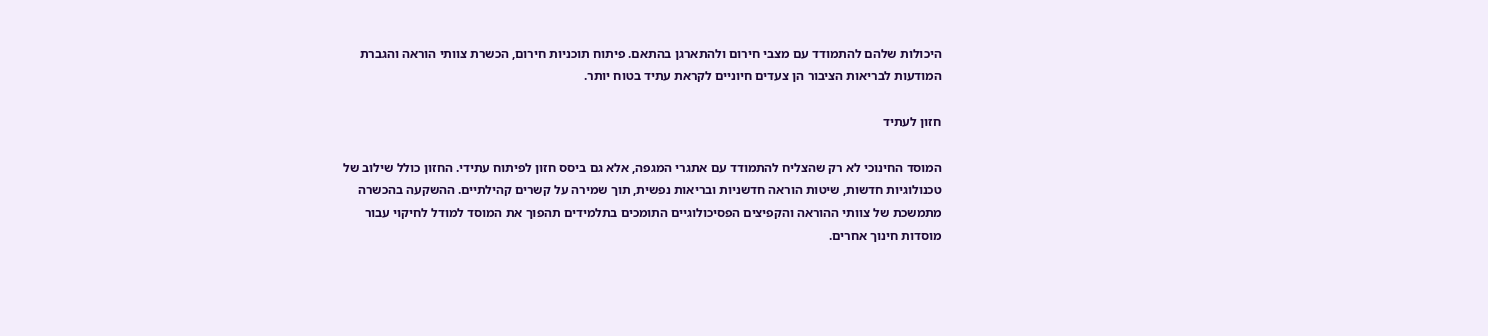היכולות שלהם להתמודד עם מצבי חירום ולהתארגן בהתאם. פיתוח תוכניות חירום, הכשרת צוותי הוראה והגברת המודעות לבריאות הציבור הן צעדים חיוניים לקראת עתיד בטוח יותר.

חזון לעתיד

המוסד החינוכי לא רק שהצליח להתמודד עם אתגרי המגפה, אלא גם ביסס חזון לפיתוח עתידי. החזון כולל שילוב של טכנולוגיות חדשות, שיטות הוראה חדשניות ובריאות נפשית, תוך שמירה על קשרים קהילתיים. ההשקעה בהכשרה מתמשכת של צוותי ההוראה והקפיצים הפסיכולוגיים התומכים בתלמידים תהפוך את המוסד למודל לחיקוי עבור מוסדות חינוך אחרים.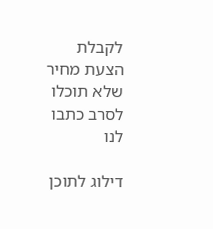לקבלת הצעת מחיר שלא תוכלו לסרב כתבו לנו

דילוג לתוכן